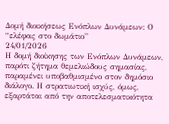Δομή διοικήσεως Ενόπλων Δυνάμεων: Ο “ελέφας στο δωμάτιο”
24/01/2026
Η δομή διοίκησης των Ενόπλων Δυνάμεων, παρότι ζήτημα θεμελιώδους σημασίας, παραμένει υποβαθμισμένο στον δημόσιο διάλογο. Η στρατιωτική ισχύς, όμως, εξαρτάται από την αποτελεσματικότητα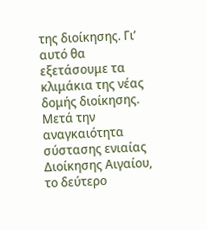της διοίκησης. Γι’ αυτό θα εξετάσουμε τα κλιμάκια της νέας δομής διοίκησης.
Μετά την αναγκαιότητα σύστασης ενιαίας Διοίκησης Αιγαίου, το δεύτερο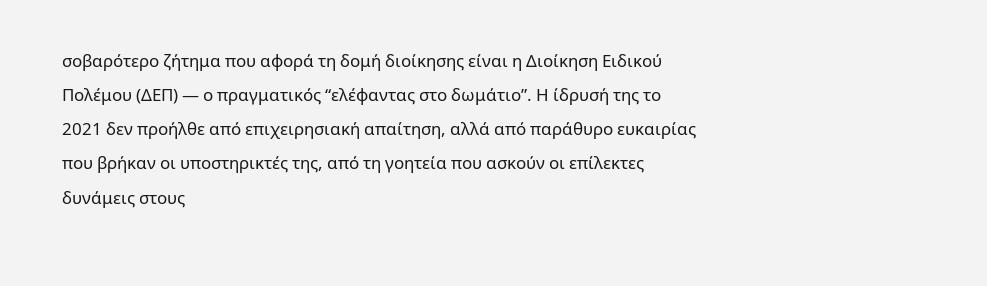σοβαρότερο ζήτημα που αφορά τη δομή διοίκησης είναι η Διοίκηση Ειδικού Πολέμου (ΔΕΠ) — ο πραγματικός “ελέφαντας στο δωμάτιο”. Η ίδρυσή της το 2021 δεν προήλθε από επιχειρησιακή απαίτηση, αλλά από παράθυρο ευκαιρίας που βρήκαν οι υποστηρικτές της, από τη γοητεία που ασκούν οι επίλεκτες δυνάμεις στους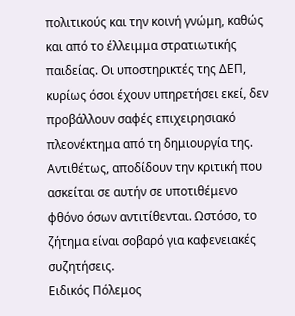πολιτικούς και την κοινή γνώμη, καθώς και από το έλλειμμα στρατιωτικής παιδείας. Οι υποστηρικτές της ΔΕΠ, κυρίως όσοι έχουν υπηρετήσει εκεί, δεν προβάλλουν σαφές επιχειρησιακό πλεονέκτημα από τη δημιουργία της. Αντιθέτως, αποδίδουν την κριτική που ασκείται σε αυτήν σε υποτιθέμενο φθόνο όσων αντιτίθενται. Ωστόσο, το ζήτημα είναι σοβαρό για καφενειακές συζητήσεις.
Ειδικός Πόλεμος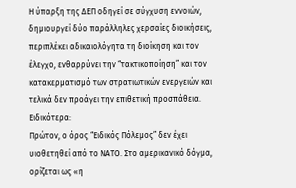Η ύπαρξη της ΔΕΠ οδηγεί σε σύγχυση εννοιών, δημιουργεί δύο παράλληλες χερσαίες διοικήσεις, περιπλέκει αδικαιολόγητα τη διοίκηση και τον έλεγχο, ενθαρρύνει την “τακτικοποίηση” και τον κατακερματισμό των στρατιωτικών ενεργειών και τελικά δεν προάγει την επιθετική προσπάθεια. Ειδικότερα:
Πρώτον, ο όρος “Ειδικός Πόλεμος” δεν έχει υιοθετηθεί από το ΝΑΤΟ. Στο αμερικανικό δόγμα, ορίζεται ως «η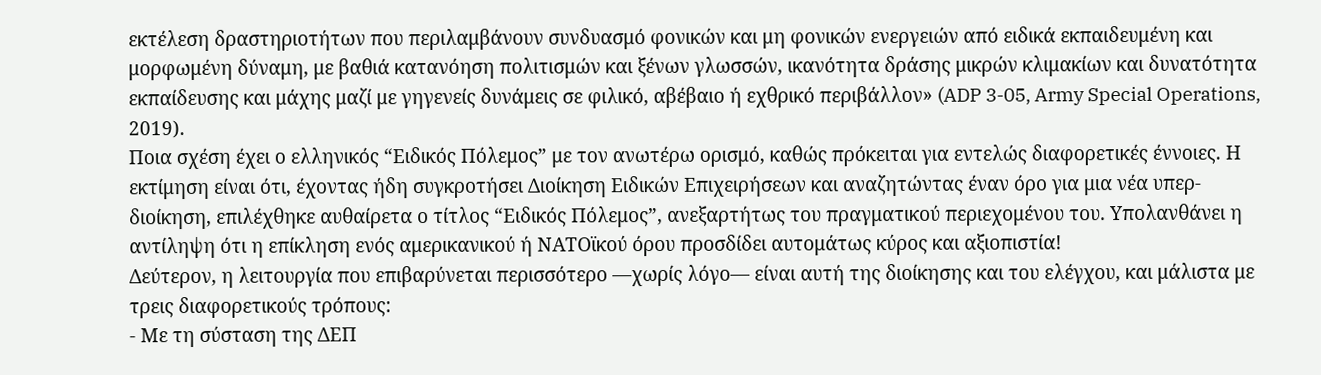εκτέλεση δραστηριοτήτων που περιλαμβάνουν συνδυασμό φονικών και μη φονικών ενεργειών από ειδικά εκπαιδευμένη και μορφωμένη δύναμη, με βαθιά κατανόηση πολιτισμών και ξένων γλωσσών, ικανότητα δράσης μικρών κλιμακίων και δυνατότητα εκπαίδευσης και μάχης μαζί με γηγενείς δυνάμεις σε φιλικό, αβέβαιο ή εχθρικό περιβάλλον» (ADP 3-05, Army Special Operations, 2019).
Ποια σχέση έχει ο ελληνικός “Ειδικός Πόλεμος” με τον ανωτέρω ορισμό, καθώς πρόκειται για εντελώς διαφορετικές έννοιες. Η εκτίμηση είναι ότι, έχοντας ήδη συγκροτήσει Διοίκηση Ειδικών Επιχειρήσεων και αναζητώντας έναν όρο για μια νέα υπερ-διοίκηση, επιλέχθηκε αυθαίρετα ο τίτλος “Ειδικός Πόλεμος”, ανεξαρτήτως του πραγματικού περιεχομένου του. Υπολανθάνει η αντίληψη ότι η επίκληση ενός αμερικανικού ή ΝΑΤΟϊκού όρου προσδίδει αυτομάτως κύρος και αξιοπιστία!
Δεύτερον, η λειτουργία που επιβαρύνεται περισσότερο —χωρίς λόγο— είναι αυτή της διοίκησης και του ελέγχου, και μάλιστα με τρεις διαφορετικούς τρόπους:
- Με τη σύσταση της ΔΕΠ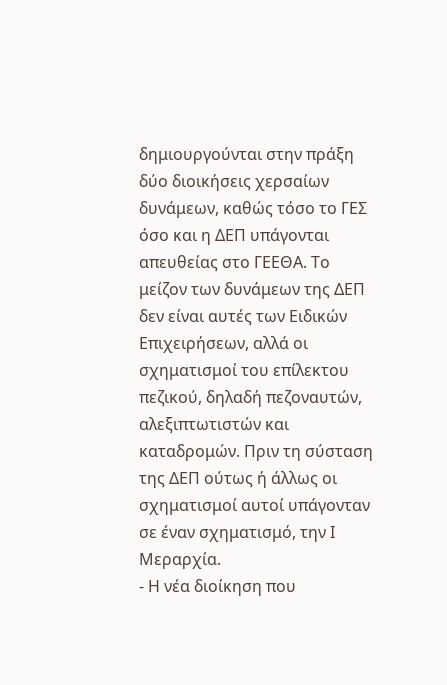δημιουργούνται στην πράξη δύο διοικήσεις χερσαίων δυνάμεων, καθώς τόσο το ΓΕΣ όσο και η ΔΕΠ υπάγονται απευθείας στο ΓΕΕΘΑ. Το μείζον των δυνάμεων της ΔΕΠ δεν είναι αυτές των Ειδικών Επιχειρήσεων, αλλά οι σχηματισμοί του επίλεκτου πεζικού, δηλαδή πεζοναυτών, αλεξιπτωτιστών και καταδρομών. Πριν τη σύσταση της ΔΕΠ ούτως ή άλλως οι σχηματισμοί αυτοί υπάγονταν σε έναν σχηματισμό, την Ι Μεραρχία.
- Η νέα διοίκηση που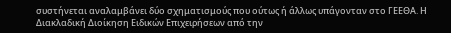συστήνεται αναλαμβάνει δύο σχηματισμούς που ούτως ή άλλως υπάγονταν στο ΓΕΕΘΑ. Η Διακλαδική Διοίκηση Ειδικών Επιχειρήσεων από την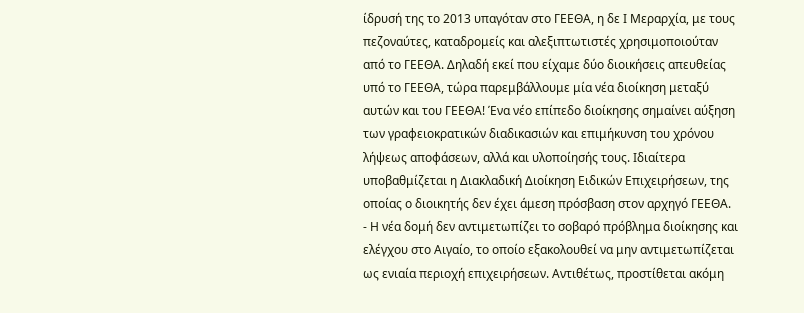ίδρυσή της το 2013 υπαγόταν στο ΓΕΕΘΑ, η δε Ι Μεραρχία, με τους πεζοναύτες, καταδρομείς και αλεξιπτωτιστές χρησιμοποιούταν από το ΓΕΕΘΑ. Δηλαδή εκεί που είχαμε δύο διοικήσεις απευθείας υπό το ΓΕΕΘΑ, τώρα παρεμβάλλουμε μία νέα διοίκηση μεταξύ αυτών και του ΓΕΕΘΑ! Ένα νέο επίπεδο διοίκησης σημαίνει αύξηση των γραφειοκρατικών διαδικασιών και επιμήκυνση του χρόνου λήψεως αποφάσεων, αλλά και υλοποίησής τους. Ιδιαίτερα υποβαθμίζεται η Διακλαδική Διοίκηση Ειδικών Επιχειρήσεων, της οποίας ο διοικητής δεν έχει άμεση πρόσβαση στον αρχηγό ΓΕΕΘΑ.
- Η νέα δομή δεν αντιμετωπίζει το σοβαρό πρόβλημα διοίκησης και ελέγχου στο Αιγαίο, το οποίο εξακολουθεί να μην αντιμετωπίζεται ως ενιαία περιοχή επιχειρήσεων. Αντιθέτως, προστίθεται ακόμη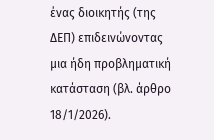ένας διοικητής (της ΔΕΠ) επιδεινώνοντας μια ήδη προβληματική κατάσταση (βλ. άρθρο 18/1/2026).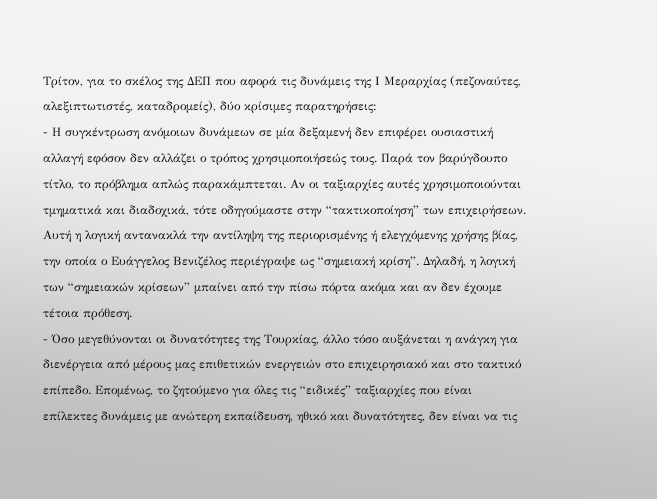Τρίτον, για το σκέλος της ΔΕΠ που αφορά τις δυνάμεις της Ι Μεραρχίας (πεζοναύτες, αλεξιπτωτιστές, καταδρομείς), δύο κρίσιμες παρατηρήσεις:
- Η συγκέντρωση ανόμοιων δυνάμεων σε μία δεξαμενή δεν επιφέρει ουσιαστική αλλαγή εφόσον δεν αλλάζει ο τρόπος χρησιμοποιήσεώς τους. Παρά τον βαρύγδουπο τίτλο, το πρόβλημα απλώς παρακάμπτεται. Αν οι ταξιαρχίες αυτές χρησιμοποιούνται τμηματικά και διαδοχικά, τότε οδηγούμαστε στην “τακτικοποίηση” των επιχειρήσεων. Αυτή η λογική αντανακλά την αντίληψη της περιορισμένης ή ελεγχόμενης χρήσης βίας, την οποία ο Ευάγγελος Βενιζέλος περιέγραψε ως “σημειακή κρίση”. Δηλαδή, η λογική των “σημειακών κρίσεων” μπαίνει από την πίσω πόρτα ακόμα και αν δεν έχουμε τέτοια πρόθεση.
- Όσο μεγεθύνονται οι δυνατότητες της Τουρκίας, άλλο τόσο αυξάνεται η ανάγκη για διενέργεια από μέρους μας επιθετικών ενεργειών στο επιχειρησιακό και στο τακτικό επίπεδο. Επομένως, το ζητούμενο για όλες τις “ειδικές” ταξιαρχίες που είναι επίλεκτες δυνάμεις με ανώτερη εκπαίδευση, ηθικό και δυνατότητες, δεν είναι να τις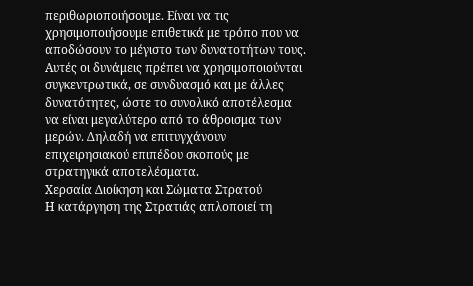περιθωριοποιήσουμε. Είναι να τις χρησιμοποιήσουμε επιθετικά με τρόπο που να αποδώσουν το μέγιστο των δυνατοτήτων τους. Αυτές οι δυνάμεις πρέπει να χρησιμοποιούνται συγκεντρωτικά, σε συνδυασμό και με άλλες δυνατότητες, ώστε το συνολικό αποτέλεσμα να είναι μεγαλύτερο από το άθροισμα των μερών. Δηλαδή να επιτυγχάνουν επιχειρησιακού επιπέδου σκοπούς με στρατηγικά αποτελέσματα.
Χερσαία Διοίκηση και Σώματα Στρατού
Η κατάργηση της Στρατιάς απλοποιεί τη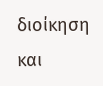διοίκηση και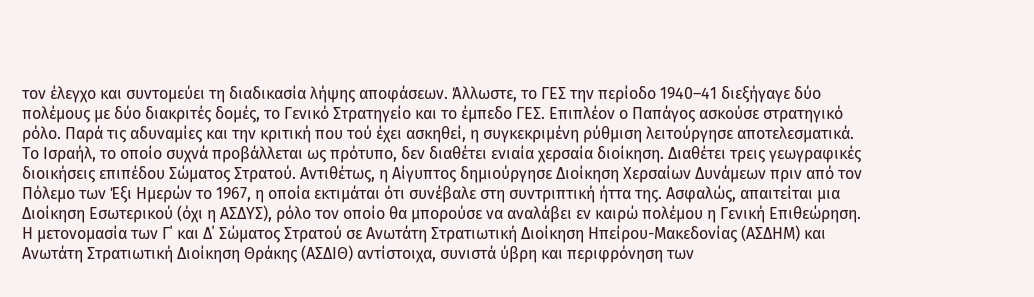τον έλεγχο και συντομεύει τη διαδικασία λήψης αποφάσεων. Άλλωστε, το ΓΕΣ την περίοδο 1940–41 διεξήγαγε δύο πολέμους με δύο διακριτές δομές, το Γενικό Στρατηγείο και το έμπεδο ΓΕΣ. Επιπλέον ο Παπάγος ασκούσε στρατηγικό ρόλο. Παρά τις αδυναμίες και την κριτική που τού έχει ασκηθεί, η συγκεκριμένη ρύθμιση λειτούργησε αποτελεσματικά.
Το Ισραήλ, το οποίο συχνά προβάλλεται ως πρότυπο, δεν διαθέτει ενιαία χερσαία διοίκηση. Διαθέτει τρεις γεωγραφικές διοικήσεις επιπέδου Σώματος Στρατού. Αντιθέτως, η Αίγυπτος δημιούργησε Διοίκηση Χερσαίων Δυνάμεων πριν από τον Πόλεμο των Έξι Ημερών το 1967, η οποία εκτιμάται ότι συνέβαλε στη συντριπτική ήττα της. Ασφαλώς, απαιτείται μια Διοίκηση Εσωτερικού (όχι η ΑΣΔΥΣ), ρόλο τον οποίο θα μπορούσε να αναλάβει εν καιρώ πολέμου η Γενική Επιθεώρηση.
Η μετονομασία των Γ΄ και Δ΄ Σώματος Στρατού σε Ανωτάτη Στρατιωτική Διοίκηση Ηπείρου-Μακεδονίας (ΑΣΔΗΜ) και Ανωτάτη Στρατιωτική Διοίκηση Θράκης (ΑΣΔΙΘ) αντίστοιχα, συνιστά ύβρη και περιφρόνηση των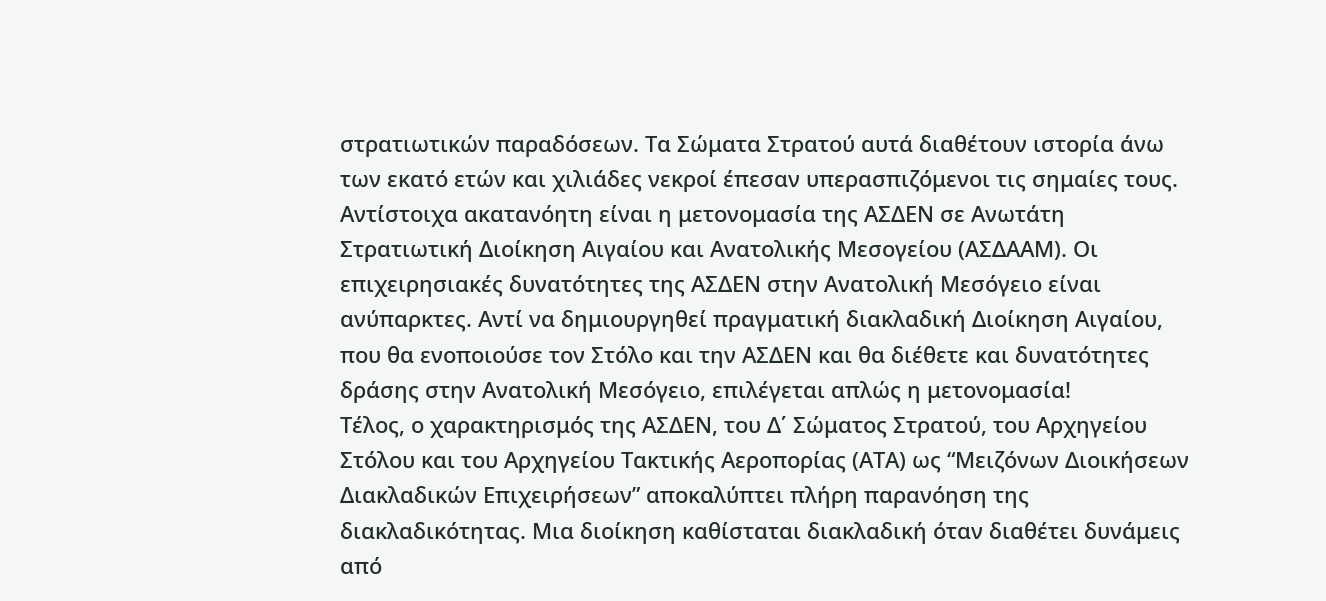στρατιωτικών παραδόσεων. Τα Σώματα Στρατού αυτά διαθέτουν ιστορία άνω των εκατό ετών και χιλιάδες νεκροί έπεσαν υπερασπιζόμενοι τις σημαίες τους.
Αντίστοιχα ακατανόητη είναι η μετονομασία της ΑΣΔΕΝ σε Ανωτάτη Στρατιωτική Διοίκηση Αιγαίου και Ανατολικής Μεσογείου (ΑΣΔΑΑΜ). Οι επιχειρησιακές δυνατότητες της ΑΣΔΕΝ στην Ανατολική Μεσόγειο είναι ανύπαρκτες. Αντί να δημιουργηθεί πραγματική διακλαδική Διοίκηση Αιγαίου, που θα ενοποιούσε τον Στόλο και την ΑΣΔΕΝ και θα διέθετε και δυνατότητες δράσης στην Ανατολική Μεσόγειο, επιλέγεται απλώς η μετονομασία!
Τέλος, ο χαρακτηρισμός της ΑΣΔΕΝ, του Δ΄ Σώματος Στρατού, του Αρχηγείου Στόλου και του Αρχηγείου Τακτικής Αεροπορίας (ΑΤΑ) ως “Μειζόνων Διοικήσεων Διακλαδικών Επιχειρήσεων” αποκαλύπτει πλήρη παρανόηση της διακλαδικότητας. Μια διοίκηση καθίσταται διακλαδική όταν διαθέτει δυνάμεις από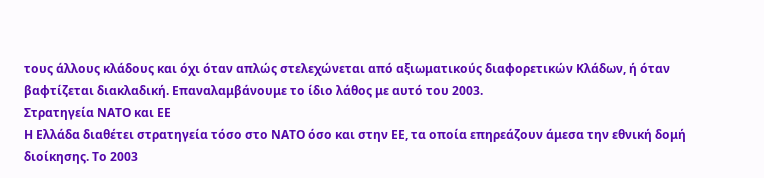τους άλλους κλάδους και όχι όταν απλώς στελεχώνεται από αξιωματικούς διαφορετικών Κλάδων, ή όταν βαφτίζεται διακλαδική. Επαναλαμβάνουμε το ίδιο λάθος με αυτό του 2003.
Στρατηγεία ΝΑΤΟ και ΕΕ
Η Ελλάδα διαθέτει στρατηγεία τόσο στο ΝΑΤΟ όσο και στην ΕΕ, τα οποία επηρεάζουν άμεσα την εθνική δομή διοίκησης. Το 2003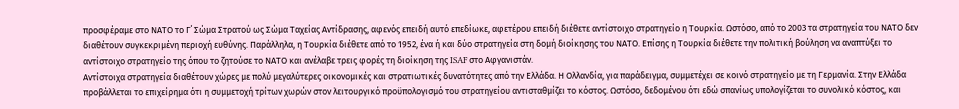προσφέραμε στο ΝΑΤΟ το Γ΄ Σώμα Στρατού ως Σώμα Ταχείας Αντίδρασης, αφενός επειδή αυτό επεδίωκε, αφετέρου επειδή διέθετε αντίστοιχο στρατηγείο η Τουρκία. Ωστόσο, από το 2003 τα στρατηγεία του ΝΑΤΟ δεν διαθέτουν συγκεκριμένη περιοχή ευθύνης. Παράλληλα, η Τουρκία διέθετε από το 1952, ένα ή και δύο στρατηγεία στη δομή διοίκησης του ΝΑΤΟ. Επίσης η Τουρκία διέθετε την πολιτική βούληση να αναπτύξει το αντίστοιχο στρατηγείο της όπου το ζητούσε το ΝΑΤΟ και ανέλαβε τρεις φορές τη διοίκηση της ISAF στο Αφγανιστάν.
Αντίστοιχα στρατηγεία διαθέτουν χώρες με πολύ μεγαλύτερες οικονομικές και στρατιωτικές δυνατότητες από την Ελλάδα. Η Ολλανδία, για παράδειγμα, συμμετέχει σε κοινό στρατηγείο με τη Γερμανία. Στην Ελλάδα προβάλλεται το επιχείρημα ότι η συμμετοχή τρίτων χωρών στον λειτουργικό προϋπολογισμό του στρατηγείου αντισταθμίζει το κόστος. Ωστόσο, δεδομένου ότι εδώ σπανίως υπολογίζεται το συνολικό κόστος, και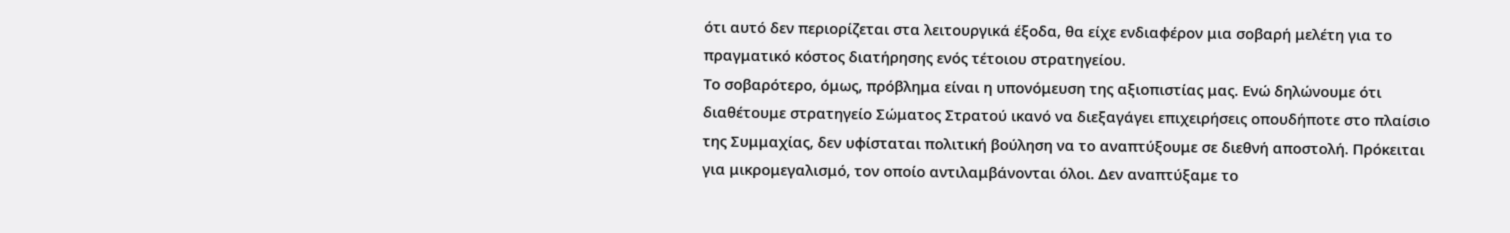ότι αυτό δεν περιορίζεται στα λειτουργικά έξοδα, θα είχε ενδιαφέρον μια σοβαρή μελέτη για το πραγματικό κόστος διατήρησης ενός τέτοιου στρατηγείου.
Το σοβαρότερο, όμως, πρόβλημα είναι η υπονόμευση της αξιοπιστίας μας. Ενώ δηλώνουμε ότι διαθέτουμε στρατηγείο Σώματος Στρατού ικανό να διεξαγάγει επιχειρήσεις οπουδήποτε στο πλαίσιο της Συμμαχίας, δεν υφίσταται πολιτική βούληση να το αναπτύξουμε σε διεθνή αποστολή. Πρόκειται για μικρομεγαλισμό, τον οποίο αντιλαμβάνονται όλοι. Δεν αναπτύξαμε το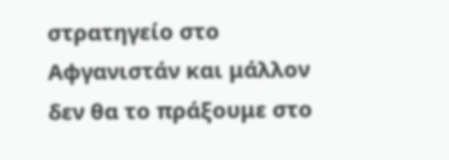στρατηγείο στο Αφγανιστάν και μάλλον δεν θα το πράξουμε στο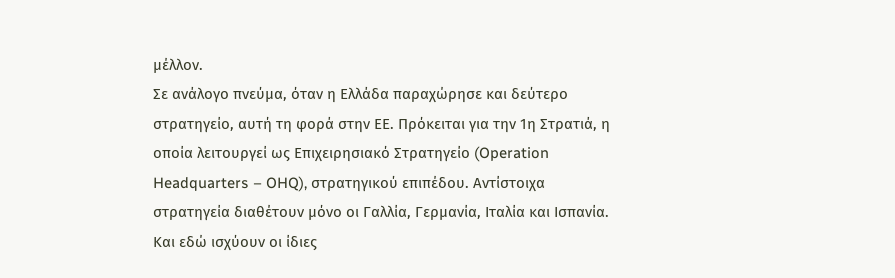μέλλον.
Σε ανάλογο πνεύμα, όταν η Ελλάδα παραχώρησε και δεύτερο στρατηγείο, αυτή τη φορά στην ΕΕ. Πρόκειται για την 1η Στρατιά, η οποία λειτουργεί ως Επιχειρησιακό Στρατηγείο (Operation Headquarters – OHQ), στρατηγικού επιπέδου. Αντίστοιχα στρατηγεία διαθέτουν μόνο οι Γαλλία, Γερμανία, Ιταλία και Ισπανία. Και εδώ ισχύουν οι ίδιες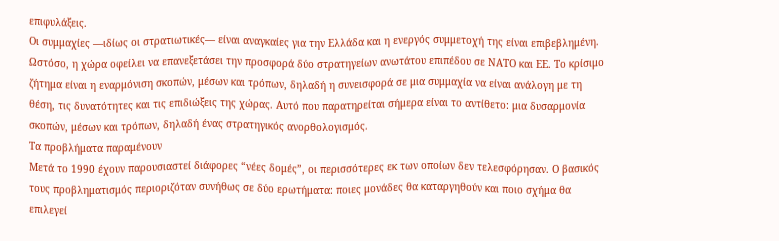επιφυλάξεις.
Οι συμμαχίες —ιδίως οι στρατιωτικές— είναι αναγκαίες για την Ελλάδα και η ενεργός συμμετοχή της είναι επιβεβλημένη. Ωστόσο, η χώρα οφείλει να επανεξετάσει την προσφορά δύο στρατηγείων ανωτάτου επιπέδου σε ΝΑΤΟ και ΕΕ. Το κρίσιμο ζήτημα είναι η εναρμόνιση σκοπών, μέσων και τρόπων, δηλαδή η συνεισφορά σε μια συμμαχία να είναι ανάλογη με τη θέση, τις δυνατότητες και τις επιδιώξεις της χώρας. Αυτό που παρατηρείται σήμερα είναι το αντίθετο: μια δυσαρμονία σκοπών, μέσων και τρόπων, δηλαδή ένας στρατηγικός ανορθολογισμός.
Τα προβλήματα παραμένουν
Μετά το 1990 έχουν παρουσιαστεί διάφορες “νέες δομές”, οι περισσότερες εκ των οποίων δεν τελεσφόρησαν. Ο βασικός τους προβληματισμός περιοριζόταν συνήθως σε δύο ερωτήματα: ποιες μονάδες θα καταργηθούν και ποιο σχήμα θα επιλεγεί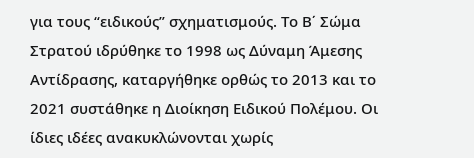για τους “ειδικούς” σχηματισμούς. Το Β΄ Σώμα Στρατού ιδρύθηκε το 1998 ως Δύναμη Άμεσης Αντίδρασης, καταργήθηκε ορθώς το 2013 και το 2021 συστάθηκε η Διοίκηση Ειδικού Πολέμου. Οι ίδιες ιδέες ανακυκλώνονται χωρίς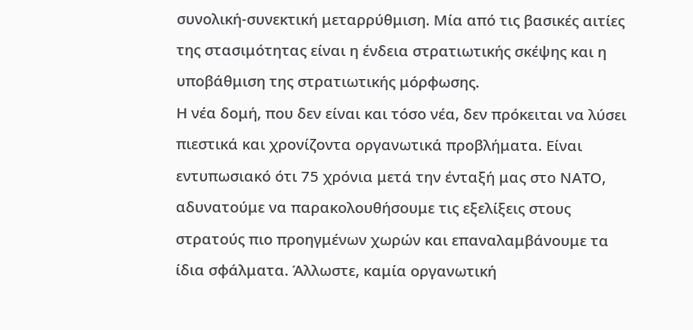συνολική-συνεκτική μεταρρύθμιση. Μία από τις βασικές αιτίες της στασιμότητας είναι η ένδεια στρατιωτικής σκέψης και η υποβάθμιση της στρατιωτικής μόρφωσης.
Η νέα δομή, που δεν είναι και τόσο νέα, δεν πρόκειται να λύσει πιεστικά και χρονίζοντα οργανωτικά προβλήματα. Είναι εντυπωσιακό ότι 75 χρόνια μετά την ένταξή μας στο ΝΑΤΟ, αδυνατούμε να παρακολουθήσουμε τις εξελίξεις στους στρατούς πιο προηγμένων χωρών και επαναλαμβάνουμε τα ίδια σφάλματα. Άλλωστε, καμία οργανωτική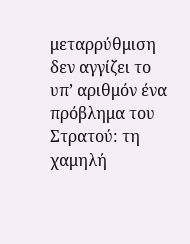μεταρρύθμιση δεν αγγίζει το υπ’ αριθμόν ένα πρόβλημα του Στρατού: τη χαμηλή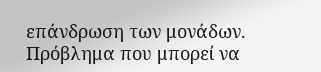επάνδρωση των μονάδων. Πρόβλημα που μπορεί να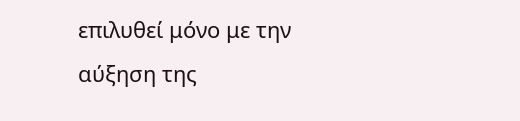επιλυθεί μόνο με την αύξηση της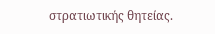στρατιωτικής θητείας.